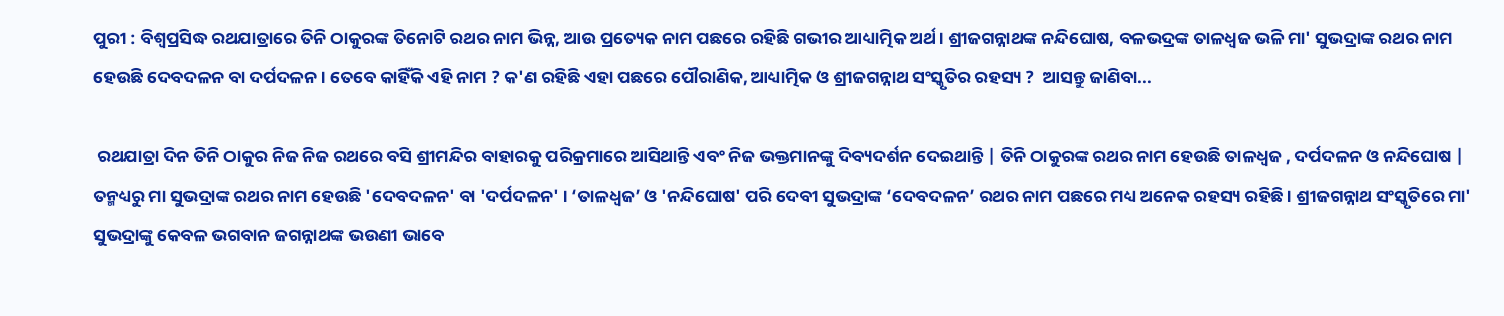ପୁରୀ : ବିଶ୍ୱପ୍ରସିଦ୍ଧ ରଥଯାତ୍ରାରେ ତିନି ଠାକୁରଙ୍କ ତିନୋଟି ରଥର ନାମ ଭିନ୍ନ, ଆଉ ପ୍ରତ୍ୟେକ ନାମ ପଛରେ ରହିଛି ଗଭୀର ଆଧ୍ୟାତ୍ମିକ ଅର୍ଥ। ଶ୍ରୀଜଗନ୍ନାଥଙ୍କ ନନ୍ଦିଘୋଷ, ବଳଭଦ୍ରଙ୍କ ତାଳଧ୍ୱଜ ଭଳି ମା' ସୁଭଦ୍ରାଙ୍କ ରଥର ନାମ ହେଉଛି ଦେବଦଳନ ବା ଦର୍ପଦଳନ । ତେବେ କାହିଁକି ଏହି ନାମ ? କ'ଣ ରହିଛି ଏହା ପଛରେ ପୌରାଣିକ, ଆଧ୍ୟାତ୍ମିକ ଓ ଶ୍ରୀଜଗନ୍ନାଥ ସଂସ୍କୃତିର ରହସ୍ୟ ?  ଆସନ୍ତୁ ଜାଣିବା...

 ରଥଯାତ୍ରା ଦିନ ତିନି ଠାକୁର ନିଜ ନିଜ ରଥରେ ବସି ଶ୍ରୀମନ୍ଦିର ବାହାରକୁ ପରିକ୍ରମାରେ ଆସିଥାନ୍ତି ଏବଂ ନିଜ ଭକ୍ତମାନଙ୍କୁ ଦିବ୍ୟଦର୍ଶନ ଦେଇଥାନ୍ତି | ତିନି ଠାକୁରଙ୍କ ରଥର ନାମ ହେଉଛି ତାଳଧ୍ୱଜ , ଦର୍ପଦଳନ ଓ ନନ୍ଦିଘୋଷ | ତନ୍ମଧ୍ୟରୁ ମା ସୁଭଦ୍ରାଙ୍କ ରଥର ନାମ ହେଉଛି 'ଦେବଦଳନ' ବା 'ଦର୍ପଦଳନ' । ‘ତାଳଧ୍ୱଜ’ ଓ 'ନନ୍ଦିଘୋଷ' ପରି ଦେବୀ ସୁଭଦ୍ରାଙ୍କ ‘ଦେବଦଳନ’ ରଥର ନାମ ପଛରେ ମଧ୍ୟ ଅନେକ ରହସ୍ୟ ରହିଛି । ଶ୍ରୀଜଗନ୍ନାଥ ସଂସ୍କୃତିରେ ମା' ସୁଭଦ୍ରାଙ୍କୁ କେବଳ ଭଗବାନ ଜଗନ୍ନାଥଙ୍କ ଭଉଣୀ ଭାବେ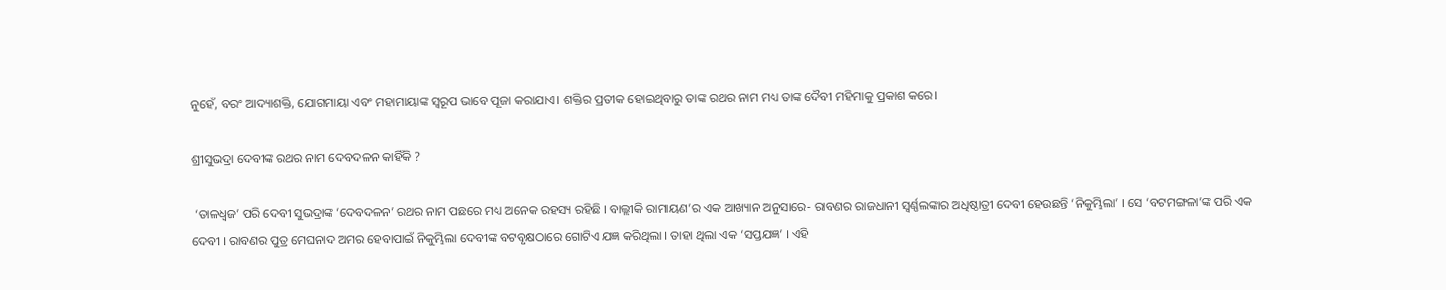ନୁହେଁ, ବରଂ ଆଦ୍ୟାଶକ୍ତି, ଯୋଗମାୟା ଏବଂ ମହାମାୟାଙ୍କ ସ୍ୱରୂପ ଭାବେ ପୂଜା କରାଯାଏ। ଶକ୍ତିର ପ୍ରତୀକ ହୋଇଥିବାରୁ ତାଙ୍କ ରଥର ନାମ ମଧ୍ୟ ତାଙ୍କ ଦୈବୀ ମହିମାକୁ ପ୍ରକାଶ କରେ।

ଶ୍ରୀସୁଭଦ୍ରା ଦେବୀଙ୍କ ରଥର ନାମ ଦେବଦଳନ କାହିଁକି ?

 ‘ତାଳଧ୍ୱଜ’ ପରି ଦେବୀ ସୁଭଦ୍ରାଙ୍କ ‘ଦେବଦଳନ’ ରଥର ନାମ ପଛରେ ମଧ୍ୟ ଅନେକ ରହସ୍ୟ ରହିଛି । ବାଲ୍ଲୀକି ରାମାୟଣ’ର ଏକ ଆଖ୍ୟାନ ଅନୁସାରେ- ରାବଣର ରାଜଧାନୀ ସ୍ୱର୍ଣ୍ଣଲଙ୍କାର ଅଧିଷ୍ଠାତ୍ରୀ ଦେବୀ ହେଉଛନ୍ତି ‘ନିକୁମ୍ଭିଲା’ । ସେ ‘ବଟମଙ୍ଗଳା’ଙ୍କ ପରି ଏକ ଦେବୀ । ରାବଣର ପୁତ୍ର ମେଘନାଦ ଅମର ହେବାପାଇଁ ନିକୁମ୍ଭିଲା ଦେବୀଙ୍କ ବଟବୃକ୍ଷଠାରେ ଗୋଟିଏ ଯଜ୍ଞ କରିଥିଲା । ତାହା ଥିଲା ଏକ ‘ସପ୍ତଯଜ୍ଞ’ । ଏହି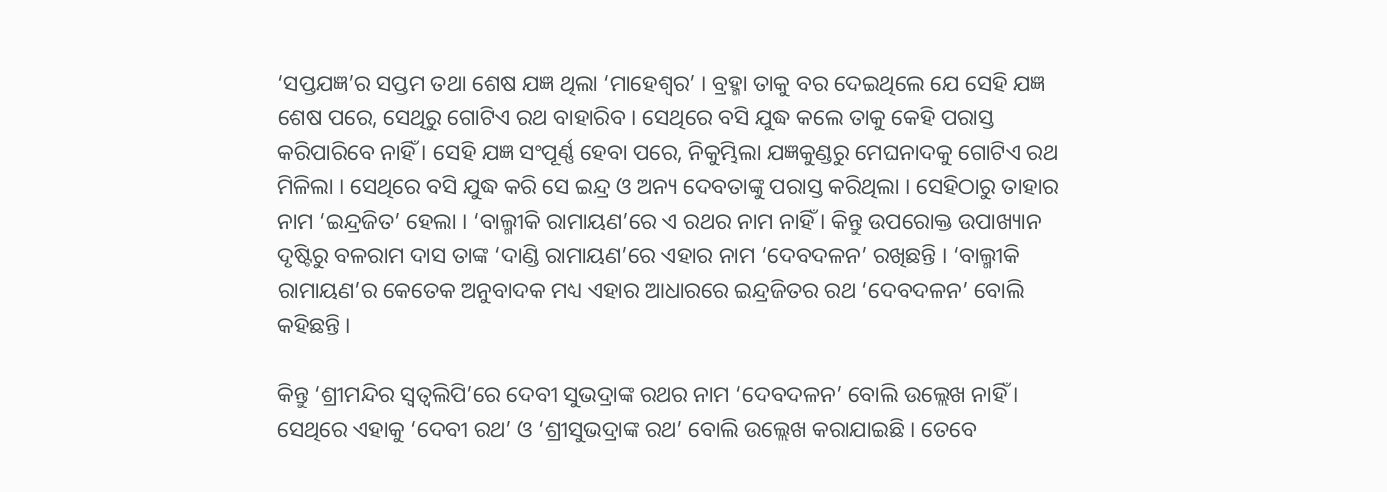‘ସପ୍ତଯଜ୍ଞ’ର ସପ୍ତମ ତଥା ଶେଷ ଯଜ୍ଞ ଥିଲା ‘ମାହେଶ୍ୱର’ । ବ୍ରହ୍ମା ତାକୁ ବର ଦେଇଥିଲେ ଯେ ସେହି ଯଜ୍ଞ ଶେଷ ପରେ, ସେଥିରୁ ଗୋଟିଏ ରଥ ବାହାରିବ । ସେଥିରେ ବସି ଯୁଦ୍ଧ କଲେ ତାକୁ କେହି ପରାସ୍ତ କରିପାରିବେ ନାହିଁ । ସେହି ଯଜ୍ଞ ସଂପୂର୍ଣ୍ଣ ହେବା ପରେ, ନିକୁମ୍ଭିଲା ଯଜ୍ଞକୁଣ୍ଡରୁ ମେଘନାଦକୁ ଗୋଟିଏ ରଥ ମିଳିଲା । ସେଥିରେ ବସି ଯୁଦ୍ଧ କରି ସେ ଇନ୍ଦ୍ର ଓ ଅନ୍ୟ ଦେବତାଙ୍କୁ ପରାସ୍ତ କରିଥିଲା । ସେହିଠାରୁ ତାହାର ନାମ ‘ଇନ୍ଦ୍ରଜିତ’ ହେଲା । ‘ବାଲ୍ମୀକି ରାମାୟଣ’ରେ ଏ ରଥର ନାମ ନାହିଁ । କିନ୍ତୁ ଉପରୋକ୍ତ ଉପାଖ୍ୟାନ ଦୃଷ୍ଟିରୁ ବଳରାମ ଦାସ ତାଙ୍କ ‘ଦାଣ୍ଡି ରାମାୟଣ’ରେ ଏହାର ନାମ ‘ଦେବଦଳନ’ ରଖିଛନ୍ତି । ‘ବାଲ୍ମୀକି ରାମାୟଣ’ର କେତେକ ଅନୁବାଦକ ମଧ୍ୟ ଏହାର ଆଧାରରେ ଇନ୍ଦ୍ରଜିତର ରଥ ‘ଦେବଦଳନ’ ବୋଲି କହିଛନ୍ତି ।

କିନ୍ତୁ ‘ଶ୍ରୀମନ୍ଦିର ସ୍ୱତ୍ୱଲିପି’ରେ ଦେବୀ ସୁଭଦ୍ରାଙ୍କ ରଥର ନାମ ‘ଦେବଦଳନ’ ବୋଲି ଉଲ୍ଲେଖ ନାହିଁ । ସେଥିରେ ଏହାକୁ ‘ଦେବୀ ରଥ’ ଓ ‘ଶ୍ରୀସୁଭଦ୍ରାଙ୍କ ରଥ’ ବୋଲି ଉଲ୍ଲେଖ କରାଯାଇଛି । ତେବେ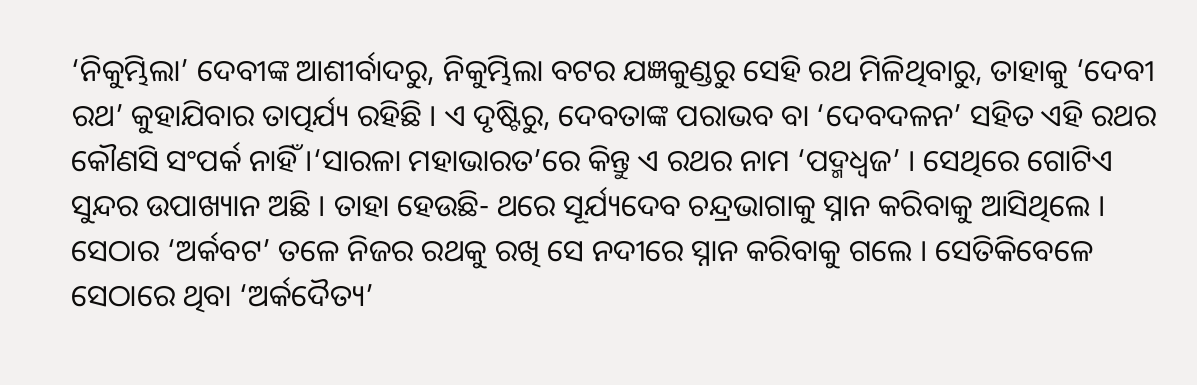‘ନିକୁମ୍ଭିଲା’ ଦେବୀଙ୍କ ଆଶୀର୍ବାଦରୁ, ନିକୁମ୍ଭିଲା ବଟର ଯଜ୍ଞକୁଣ୍ଡରୁ ସେହି ରଥ ମିଳିଥିବାରୁ, ତାହାକୁ ‘ଦେବୀ ରଥ’ କୁହାଯିବାର ତାତ୍ପର୍ଯ୍ୟ ରହିଛି । ଏ ଦୃଷ୍ଟିରୁ, ଦେବତାଙ୍କ ପରାଭବ ବା ‘ଦେବଦଳନ’ ସହିତ ଏହି ରଥର କୌଣସି ସଂପର୍କ ନାହିଁ ।‘ସାରଳା ମହାଭାରତ’ରେ କିନ୍ତୁ ଏ ରଥର ନାମ ‘ପଦ୍ମଧ୍ୱଜ’ । ସେଥିରେ ଗୋଟିଏ ସୁନ୍ଦର ଉପାଖ୍ୟାନ ଅଛି । ତାହା ହେଉଛି- ଥରେ ସୂର୍ଯ୍ୟଦେବ ଚନ୍ଦ୍ରଭାଗାକୁ ସ୍ନାନ କରିବାକୁ ଆସିଥିଲେ । ସେଠାର ‘ଅର୍କବଟ’ ତଳେ ନିଜର ରଥକୁ ରଖି ସେ ନଦୀରେ ସ୍ନାନ କରିବାକୁ ଗଲେ । ସେତିକିବେଳେ ସେଠାରେ ଥିବା ‘ଅର୍କଦୈତ୍ୟ’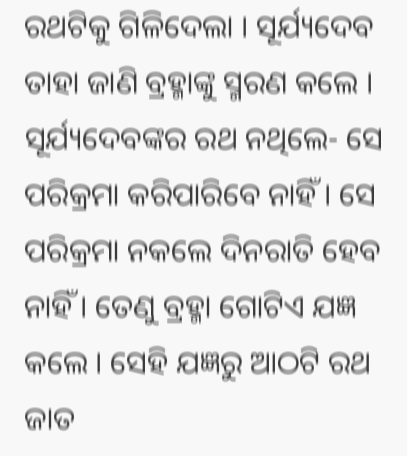ରଥଟିକୁ ଗିଳିଦେଲା । ସୂର୍ଯ୍ୟଦେବ ତାହା ଜାଣି ବ୍ରହ୍ମାଙ୍କୁ ସ୍ମରଣ କଲେ । ସୂର୍ଯ୍ୟଦେବଙ୍କର ରଥ ନଥିଲେ- ସେ ପରିକ୍ରମା କରିପାରିବେ ନାହିଁ । ସେ ପରିକ୍ରମା ନକଲେ ଦିନରାତି ହେବ ନାହିଁ । ତେଣୁ ବ୍ରହ୍ମା ଗୋଟିଏ ଯଜ୍ଞ କଲେ । ସେହି ଯଜ୍ଞରୁ ଆଠଟି ରଥ ଜାତ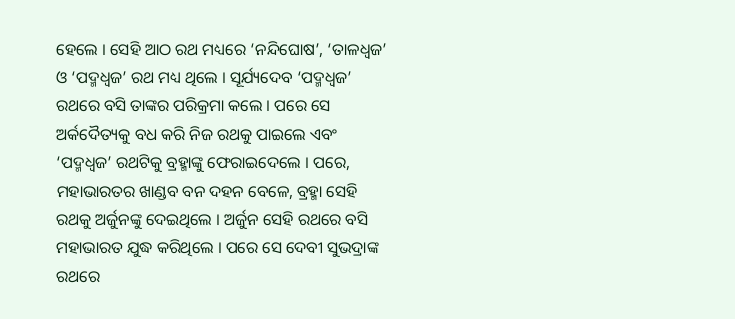ହେଲେ । ସେହି ଆଠ ରଥ ମଧ୍ୟରେ ‘ନନ୍ଦିଘୋଷ’, ‘ତାଳଧ୍ୱଜ’ ଓ ‘ପଦ୍ମଧ୍ୱଜ’ ରଥ ମଧ୍ୟ ଥିଲେ । ସୂର୍ଯ୍ୟଦେବ ‘ପଦ୍ମଧ୍ୱଜ’ ରଥରେ ବସି ତାଙ୍କର ପରିକ୍ରମା କଲେ । ପରେ ସେ ଅର୍କଦୈତ୍ୟକୁ ବଧ କରି ନିଜ ରଥକୁ ପାଇଲେ ଏବଂ ‘ପଦ୍ମଧ୍ୱଜ’ ରଥଟିକୁ ବ୍ରହ୍ମାଙ୍କୁ ଫେରାଇଦେଲେ । ପରେ, ମହାଭାରତର ଖାଣ୍ଡବ ବନ ଦହନ ବେଳେ, ବ୍ରହ୍ମା ସେହି ରଥକୁ ଅର୍ଜୁନଙ୍କୁ ଦେଇଥିଲେ । ଅର୍ଜୁନ ସେହି ରଥରେ ବସି ମହାଭାରତ ଯୁଦ୍ଧ କରିଥିଲେ । ପରେ ସେ ଦେବୀ ସୁଭଦ୍ରାଙ୍କ ରଥରେ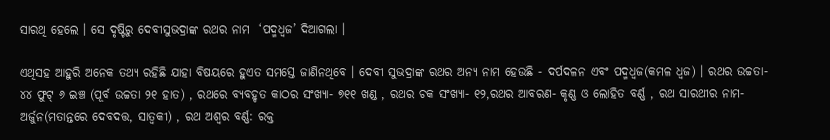ସାରଥି ହେଲେ । ସେ ଦୃଷ୍ଟିରୁ ଦେବୀସୁଭଦ୍ରାଙ୍କ ରଥର ନାମ  ‘ପଦ୍ମଧ୍ୱଜ’ ଦିଆଗଲା ।

ଏଥିସହ ଆହୁରି ଅନେକ ତଥ୍ୟ ରହିଛି ଯାହା ବିଷୟରେ ହୁଏତ ସମସ୍ତେ ଜାଣିନଥିବେ । ଦେବୀ ସୁଭଦ୍ରାଙ୍କ ରଥର ଅନ୍ୟ ନାମ ହେଉଛି - ଦର୍ପଦଳନ ଏବଂ ପଦ୍ମଧ୍ବଜ(କମଳ ଧ୍ବଜ) । ରଥର ଉଚ୍ଚତା- ୪୪ ଫୁଟ୍ ୬ ଇଞ୍ଚ (ପୂର୍ବ ଉଚ୍ଚତା ୨୧ ହାତ) , ରଥରେ ବ୍ୟବହୃତ କାଠର ସଂଖ୍ୟା- ୭୧୧ ଖଣ୍ଡ , ରଥର ଚକ ସଂଖ୍ୟା- ୧୨,ରଥର ଆବରଣ- କୃଣ୍ଣ ଓ ଲୋହିତ ବର୍ଣ୍ଣ , ରଥ ସାରଥୀର ନାମ- ଅର୍ଜୁନ(ମତାନ୍ତରେ ଦେବଦତ୍ତ, ସାତ୍ବକୀ) , ରଥ ଅଶ୍ବର ବର୍ଣ୍ଣ: ରକ୍ତ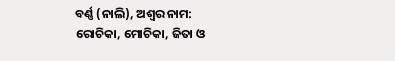ବର୍ଣ୍ଣ (ନାଲି), ଅଶ୍ବର ନାମ: ରୋଚିକା, ମୋଚିକା, ଜିତା ଓ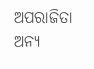ଅପରାଜିତା ଅନ୍ୟ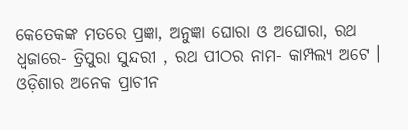କେତେକଙ୍କ ମତରେ ପ୍ରଜ୍ଞା, ଅନୁଜ୍ଞା ଘୋରା ଓ ଅଘୋରା, ରଥ ଧ୍ବଜାରେ- ତ୍ରିପୁରା ସୁନ୍ଦରୀ , ରଥ ପୀଠର ନାମ- କାମ୍ପଲ୍ୟ ଅଟେ । ଓଡ଼ିଶାର ଅନେକ ପ୍ରାଚୀନ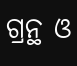ଗ୍ରନ୍ଥ ଓ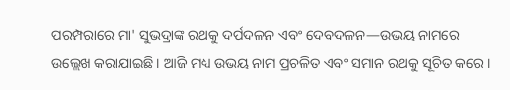ପରମ୍ପରାରେ ମା' ସୁଭଦ୍ରାଙ୍କ ରଥକୁ ଦର୍ପଦଳନ ଏବଂ ଦେବଦଳନ—ଉଭୟ ନାମରେ ଉଲ୍ଲେଖ କରାଯାଇଛି। ଆଜି ମଧ୍ୟ ଉଭୟ ନାମ ପ୍ରଚଳିତ ଏବଂ ସମାନ ରଥକୁ ସୂଚିତ କରେ।